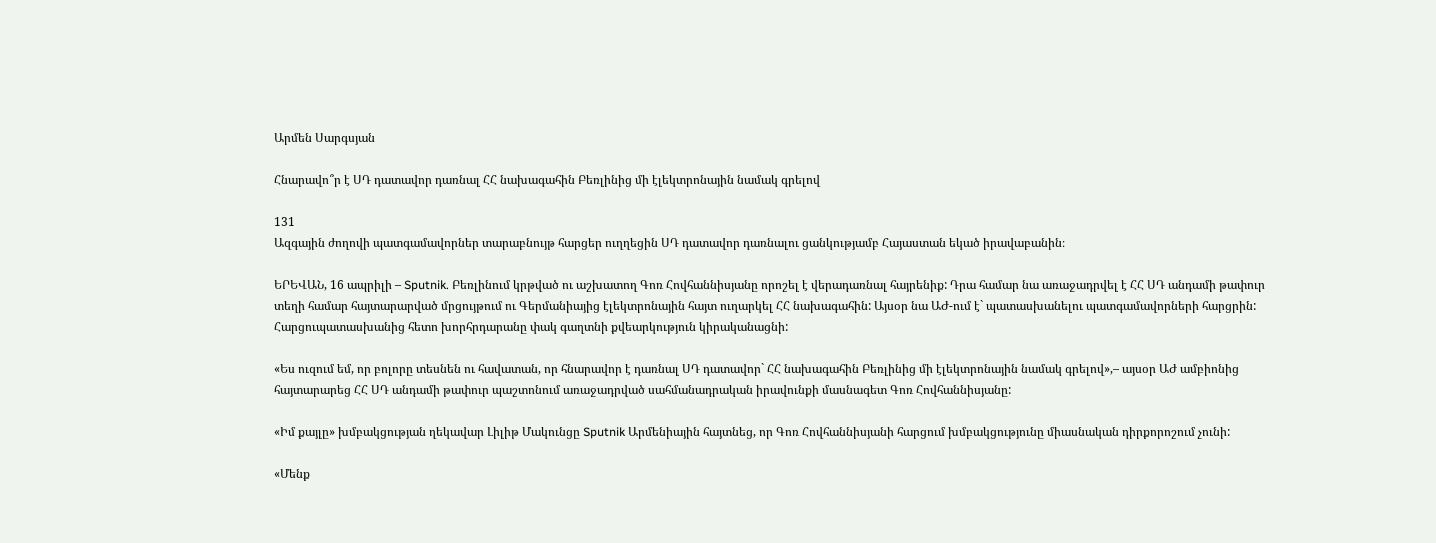Արմեն Սարգսյան

Հնարավո՞ր է ՍԴ դատավոր դառնալ ՀՀ նախագահին Բեռլինից մի էլեկտրոնային նամակ գրելով

131
Ազգային ժողովի պատգամավորներ տարաբնույթ հարցեր ուղղեցին ՍԴ դատավոր դառնալու ցանկությամբ Հայաստան եկած իրավաբանին։

ԵՐԵՎԱՆ, 16 ապրիլի – Sputnik. Բեռլինում կրթված ու աշխատող Գոռ Հովհաննիսյանը որոշել է վերադառնալ հայրենիք: Դրա համար նա առաջադրվել է ՀՀ ՍԴ անդամի թափուր տեղի համար հայտարարված մրցույթում ու Գերմանիայից էլեկտրոնային հայտ ուղարկել ՀՀ նախագահին: Այսօր նա ԱԺ-ում է` պատասխանելու պատգամավորների հարցրին: Հարցուպատասխանից հետո խորհրդարանը փակ գաղտնի քվեարկություն կիրականացնի:

«Ես ուզում եմ, որ բոլորը տեսնեն ու հավատան, որ հնարավոր է դառնալ ՍԴ դատավոր` ՀՀ նախագահին Բեռլինից մի էլեկտրոնային նամակ գրելով»,– այսօր ԱԺ ամբիոնից հայտարարեց ՀՀ ՍԴ անդամի թափուր պաշտոնում առաջադրված սահմանադրական իրավունքի մասնագետ Գոռ Հովհաննիսյանը:

«Իմ քայլը» խմբակցության ղեկավար Լիլիթ Մակունցը Sputnik Արմենիային հայտնեց, որ Գոռ Հովհաննիսյանի հարցում խմբակցությունը միասնական դիրքորոշում չունի:

«Մենք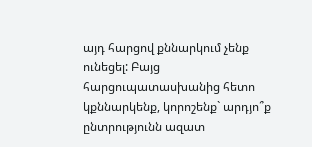այդ հարցով քննարկում չենք ունեցել: Բայց հարցուպատասխանից հետո կքննարկենք, կորոշենք` արդյո՞ք ընտրությունն ազատ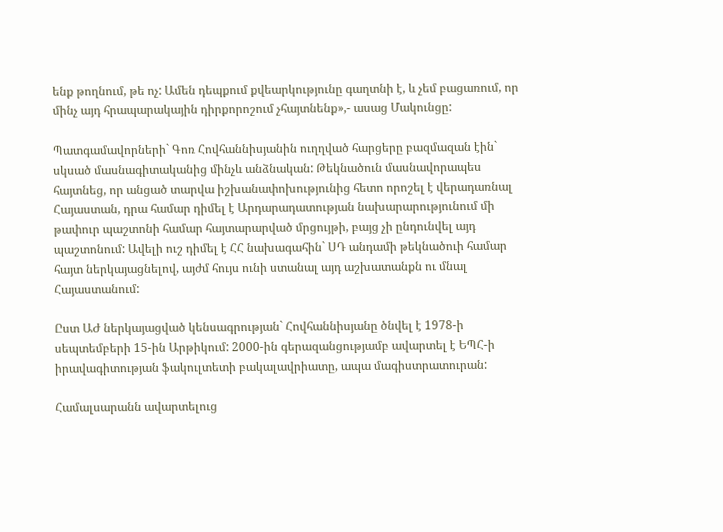ենք թողնում, թե ոչ: Ամեն դեպքում քվեարկությունը գաղտնի է, և չեմ բացառում, որ մինչ այդ հրապարակային դիրքորոշում չհայտնենք»,- ասաց Մակունցը:

Պատգամավորների` Գոռ Հովհաննիսյանին ուղղված հարցերը բազմազան էին` սկսած մասնագիտականից մինչև անձնական: Թեկնածուն մասնավորապես հայտնեց, որ անցած տարվա իշխանափոխությունից հետո որոշել է վերադառնալ Հայաստան, դրա համար դիմել է Արդարադատության նախարարությունում մի թափուր պաշտոնի համար հայտարարված մրցույթի, բայց չի ընդունվել այդ պաշտոնում: Ավելի ուշ դիմել է ՀՀ նախագահին` ՍԴ անդամի թեկնածուի համար հայտ ներկայացնելով, այժմ հույս ունի ստանալ այդ աշխատանքն ու մնալ Հայաստանում:

Ըստ ԱԺ ներկայացված կենսագրության` Հովհաննիսյանը ծնվել է 1978-ի սեպտեմբերի 15-ին Արթիկում: 2000-ին գերազանցությամբ ավարտել է ԵՊՀ-ի իրավագիտության ֆակուլտետի բակալավրիատը, ապա մագիստրատուրան:

Համալսարանն ավարտելուց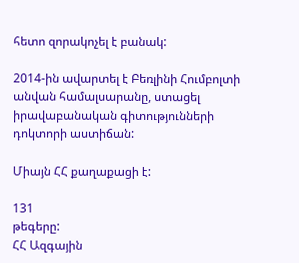հետո զորակոչել է բանակ:

2014-ին ավարտել է Բեռլինի Հումբոլտի անվան համալսարանը, ստացել իրավաբանական գիտությունների դոկտորի աստիճան:

Միայն ՀՀ քաղաքացի է:

131
թեգերը:
ՀՀ Ազգային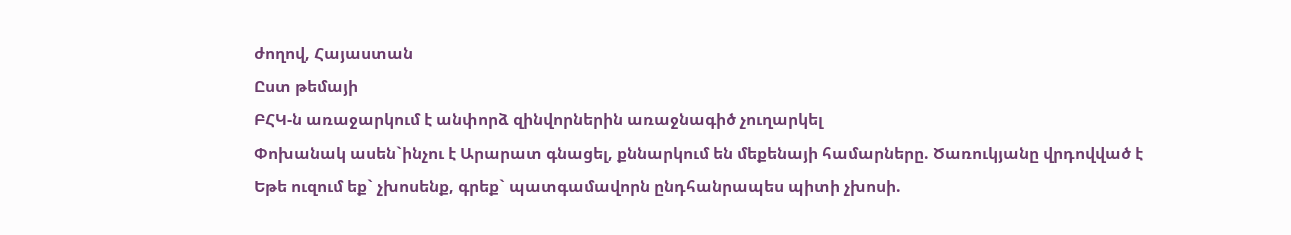ժողով, Հայաստան
Ըստ թեմայի
ԲՀԿ-ն առաջարկում է անփորձ զինվորներին առաջնագիծ չուղարկել
Փոխանակ ասեն`ինչու է Արարատ գնացել, քննարկում են մեքենայի համարները. Ծառուկյանը վրդովված է
Եթե ուզում եք` չխոսենք, գրեք` պատգամավորն ընդհանրապես պիտի չխոսի.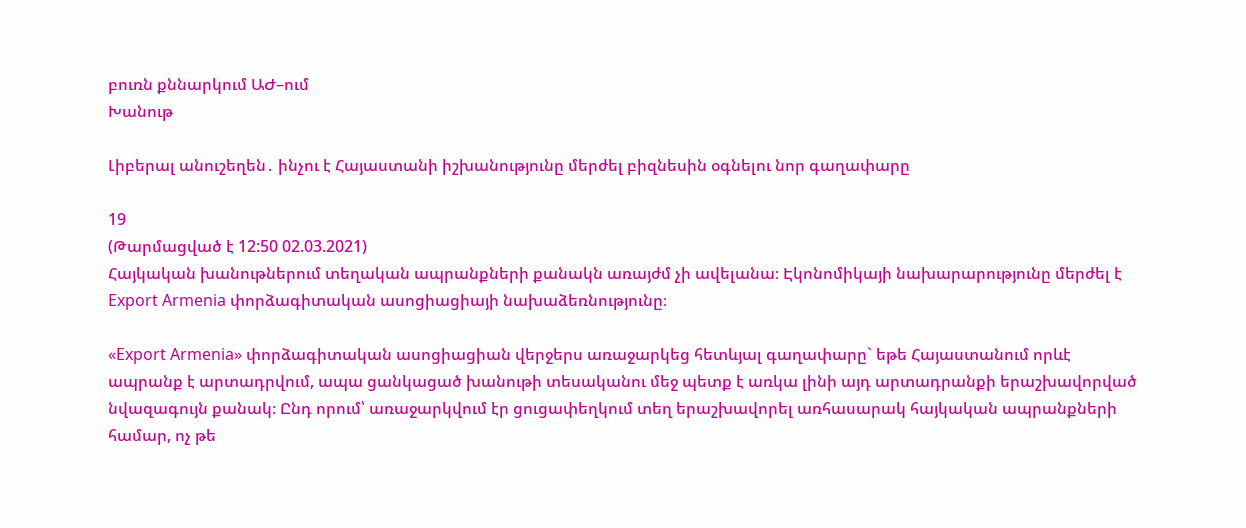բուռն քննարկում ԱԺ–ում
Խանութ

Լիբերալ անուշեղեն․ ինչու է Հայաստանի իշխանությունը մերժել բիզնեսին օգնելու նոր գաղափարը

19
(Թարմացված է 12:50 02.03.2021)
Հայկական խանութներում տեղական ապրանքների քանակն առայժմ չի ավելանա։ Էկոնոմիկայի նախարարությունը մերժել է Export Armenia փորձագիտական ասոցիացիայի նախաձեռնությունը։

«Export Armenia» փորձագիտական ասոցիացիան վերջերս առաջարկեց հետևյալ գաղափարը` եթե Հայաստանում որևէ ապրանք է արտադրվում, ապա ցանկացած խանութի տեսականու մեջ պետք է առկա լինի այդ արտադրանքի երաշխավորված նվազագույն քանակ։ Ընդ որում՝ առաջարկվում էր ցուցափեղկում տեղ երաշխավորել առհասարակ հայկական ապրանքների համար, ոչ թե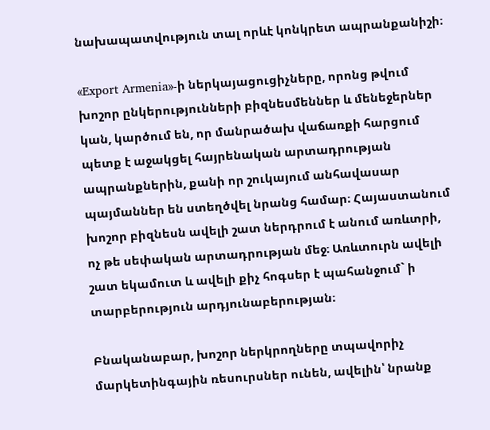նախապատվություն տալ որևէ կոնկրետ ապրանքանիշի։

«Export Armenia»-ի ներկայացուցիչները, որոնց թվում խոշոր ընկերությունների բիզնեսմեններ և մենեջերներ կան, կարծում են, որ մանրածախ վաճառքի հարցում պետք է աջակցել հայրենական արտադրության ապրանքներին, քանի որ շուկայում անհավասար պայմաններ են ստեղծվել նրանց համար։ Հայաստանում խոշոր բիզնեսն ավելի շատ ներդրում է անում առևտրի, ոչ թե սեփական արտադրության մեջ։ Առևտուրն ավելի շատ եկամուտ և ավելի քիչ հոգսեր է պահանջում` ի տարբերություն արդյունաբերության։

Բնականաբար, խոշոր ներկրողները տպավորիչ մարկետինգային ռեսուրսներ ունեն, ավելին՝ նրանք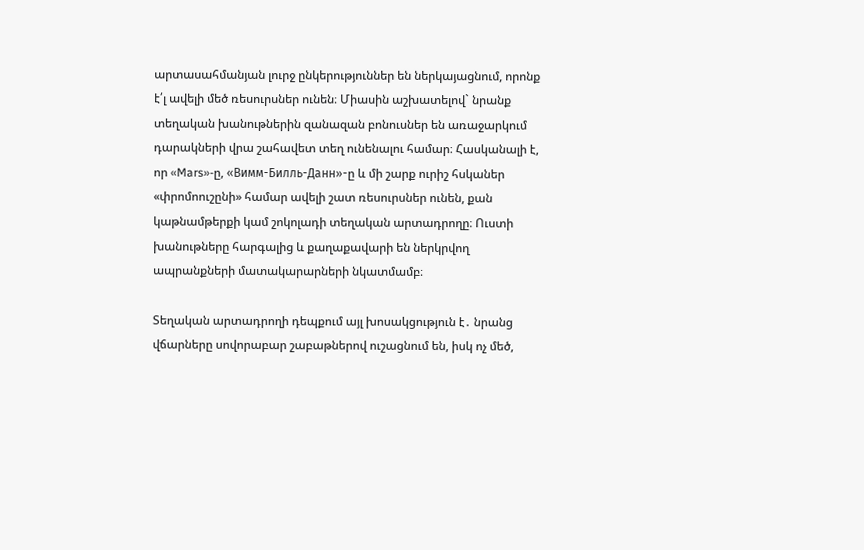արտասահմանյան լուրջ ընկերություններ են ներկայացնում, որոնք է՛լ ավելի մեծ ռեսուրսներ ունեն։ Միասին աշխատելով` նրանք տեղական խանութներին զանազան բոնուսներ են առաջարկում դարակների վրա շահավետ տեղ ունենալու համար։ Հասկանալի է, որ «Mars»-ը, «Вимм-Билль-Данн»-ը և մի շարք ուրիշ հսկաներ «փրոմոուշընի» համար ավելի շատ ռեսուրսներ ունեն, քան կաթնամթերքի կամ շոկոլադի տեղական արտադրողը։ Ուստի խանութները հարգալից և քաղաքավարի են ներկրվող ապրանքների մատակարարների նկատմամբ։

Տեղական արտադրողի դեպքում այլ խոսակցություն է․ նրանց վճարները սովորաբար շաբաթներով ուշացնում են, իսկ ոչ մեծ,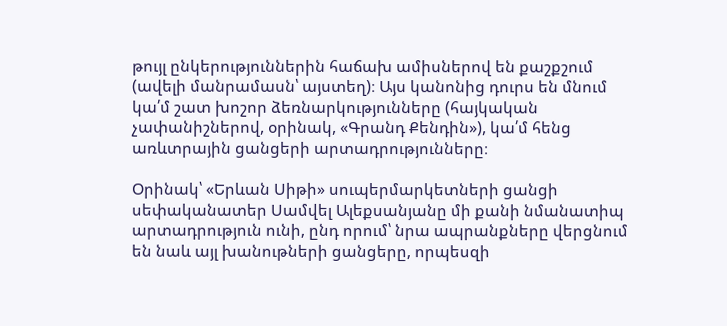թույլ ընկերություններին հաճախ ամիսներով են քաշքշում (ավելի մանրամասն՝ այստեղ)։ Այս կանոնից դուրս են մնում կա՛մ շատ խոշոր ձեռնարկությունները (հայկական չափանիշներով, օրինակ, «Գրանդ Քենդին»), կա՛մ հենց առևտրային ցանցերի արտադրությունները։

Օրինակ՝ «Երևան Սիթի» սուպերմարկետների ցանցի սեփականատեր Սամվել Ալեքսանյանը մի քանի նմանատիպ արտադրություն ունի, ընդ որում՝ նրա ապրանքները վերցնում են նաև այլ խանութների ցանցերը, որպեսզի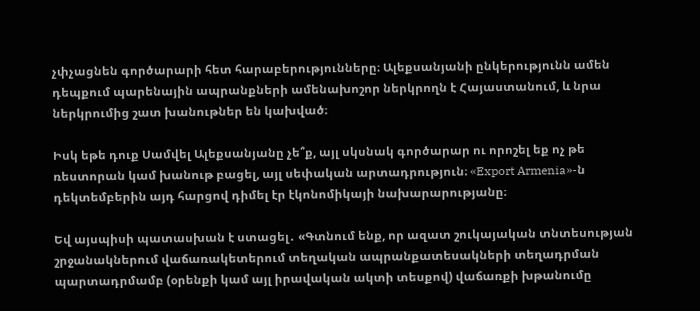չփչացնեն գործարարի հետ հարաբերությունները։ Ալեքսանյանի ընկերությունն ամեն դեպքում պարենային ապրանքների ամենախոշոր ներկրողն է Հայաստանում, և նրա ներկրումից շատ խանութներ են կախված։

Իսկ եթե դուք Սամվել Ալեքսանյանը չե՞ք, այլ սկսնակ գործարար ու որոշել եք ոչ թե ռեստորան կամ խանութ բացել, այլ սեփական արտադրություն։ «Export Armenia»-ն դեկտեմբերին այդ հարցով դիմել էր էկոնոմիկայի նախարարությանը։

Եվ այսպիսի պատասխան է ստացել․ «Գտնում ենք, որ ազատ շուկայական տնտեսության շրջանակներում վաճառակետերում տեղական ապրանքատեսակների տեղադրման պարտադրմամբ (օրենքի կամ այլ իրավական ակտի տեսքով) վաճառքի խթանումը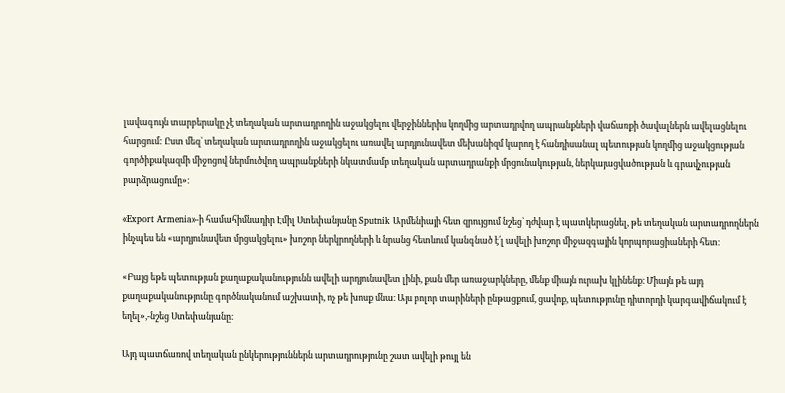լավագույն տարբերակը չէ տեղական արտադրողին աջակցելու վերջիններիս կողմից արտադրվող ապրանքների վաճառքի ծավալներն ավելացնելու հարցում: Ըստ մեզ` տեղական արտադրողին աջակցելու առավել արդյունավետ մեխանիզմ կարող է հանդիսանալ պետության կողմից աջակցության գործիքակազմի միջոցով ներմուծվող ապրանքների նկատմամբ տեղական արտադրանքի մրցունակության, ներկայացվածության և գրավչության բարձրացումը»։

«Export Armenia»-ի համահիմնադիր Էմիլ Ստեփանյանը Sputnik Արմենիայի հետ զրույցում նշեց` դժվար է պատկերացնել, թե տեղական արտադրողներն ինչպես են «արդյունավետ մրցակցելու» խոշոր ներկրողների և նրանց հետևում կանգնած է՛լ ավելի խոշոր միջազգային կորպորացիաների հետ։

«Բայց եթե պետության քաղաքականությունն ավելի արդյունավետ լինի, քան մեր առաջարկները, մենք միայն ուրախ կլինենք։ Միայն թե այդ քաղաքականությունը գործնականում աշխատի, ոչ թե խոսք մնա։ Այս բոլոր տարիների ընթացքում, ցավոք, պետությունը դիտորդի կարգավիճակում է եղել»,-նշեց Ստեփանյանը։

Այդ պատճառով տեղական ընկերություններն արտադրությունը շատ ավելի թույլ են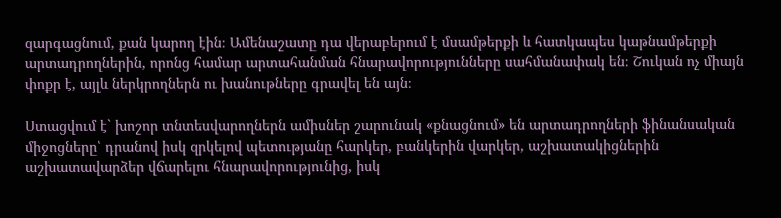զարգացնում, քան կարող էին։ Ամենաշատը դա վերաբերում է մսամթերքի և հատկապես կաթնամթերքի արտադրողներին, որոնց համար արտահանման հնարավորությունները սահմանափակ են։ Շուկան ոչ միայն փոքր է, այլև ներկրողներն ու խանութները գրավել են այն։

Ստացվում է` խոշոր տնտեսվարողներն ամիսներ շարունակ «քնացնում» են արտադրողների ֆինանսական միջոցները՝ դրանով իսկ զրկելով պետությանը հարկեր, բանկերին վարկեր, աշխատակիցներին աշխատավարձեր վճարելու հնարավորությունից, իսկ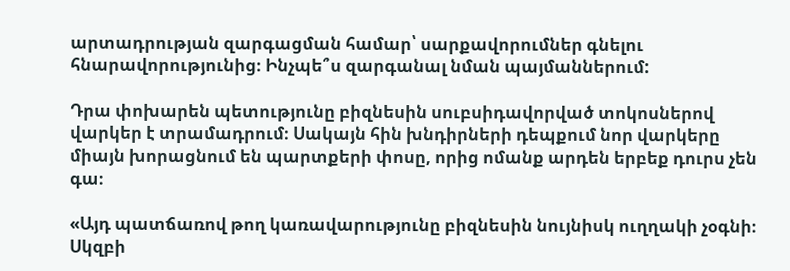արտադրության զարգացման համար՝ սարքավորումներ գնելու հնարավորությունից։ Ինչպե՞ս զարգանալ նման պայմաններում:

Դրա փոխարեն պետությունը բիզնեսին սուբսիդավորված տոկոսներով վարկեր է տրամադրում։ Սակայն հին խնդիրների դեպքում նոր վարկերը միայն խորացնում են պարտքերի փոսը, որից ոմանք արդեն երբեք դուրս չեն գա։

«Այդ պատճառով թող կառավարությունը բիզնեսին նույնիսկ ուղղակի չօգնի։ Սկզբի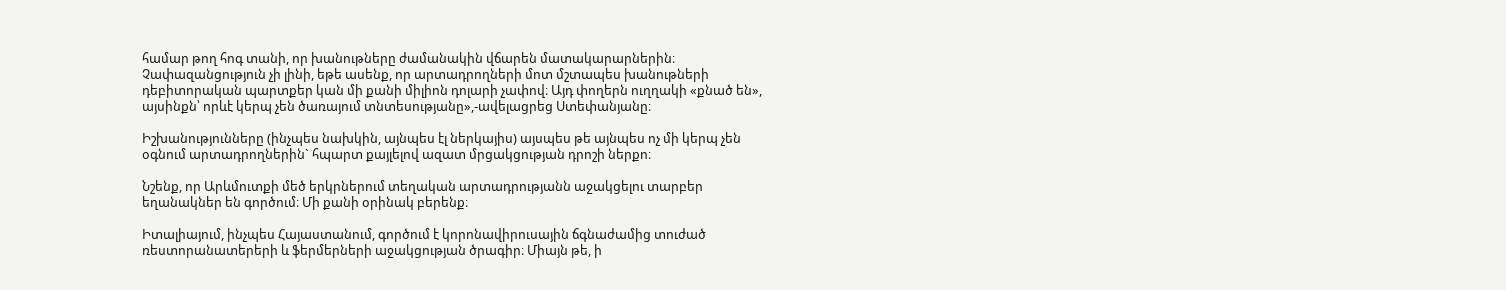համար թող հոգ տանի, որ խանութները ժամանակին վճարեն մատակարարներին։ Չափազանցություն չի լինի, եթե ասենք, որ արտադրողների մոտ մշտապես խանութների դեբիտորական պարտքեր կան մի քանի միլիոն դոլարի չափով։ Այդ փողերն ուղղակի «քնած են», այսինքն՝ որևէ կերպ չեն ծառայում տնտեսությանը»,-ավելացրեց Ստեփանյանը։

Իշխանությունները (ինչպես նախկին, այնպես էլ ներկայիս) այսպես թե այնպես ոչ մի կերպ չեն օգնում արտադրողներին` հպարտ քայլելով ազատ մրցակցության դրոշի ներքո։

Նշենք, որ Արևմուտքի մեծ երկրներում տեղական արտադրությանն աջակցելու տարբեր եղանակներ են գործում։ Մի քանի օրինակ բերենք։

Իտալիայում, ինչպես Հայաստանում, գործում է կորոնավիրուսային ճգնաժամից տուժած ռեստորանատերերի և ֆերմերների աջակցության ծրագիր։ Միայն թե, ի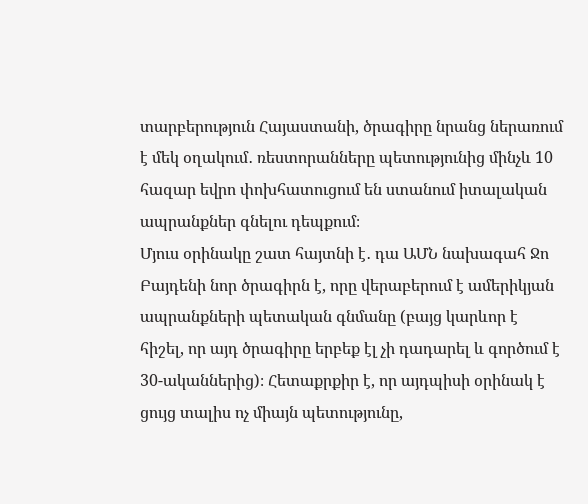տարբերություն Հայաստանի, ծրագիրը նրանց ներառում է մեկ օղակում․ ռեստորանները պետությունից մինչև 10 հազար եվրո փոխհատուցում են ստանում իտալական ապրանքներ գնելու դեպքում։
Մյուս օրինակը շատ հայտնի է․ դա ԱՄՆ նախագահ Ջո Բայդենի նոր ծրագիրն է, որը վերաբերում է ամերիկյան ապրանքների պետական գնմանը (բայց կարևոր է հիշել, որ այդ ծրագիրը երբեք էլ չի դադարել և գործում է 30-ականներից)։ Հետաքրքիր է, որ այդպիսի օրինակ է ցույց տալիս ոչ միայն պետությունը,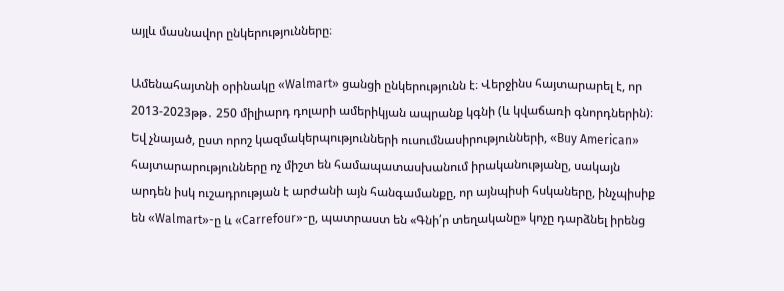այլև մասնավոր ընկերությունները։

Ամենահայտնի օրինակը «Walmart» ցանցի ընկերությունն է։ Վերջինս հայտարարել է, որ 2013-2023թթ․ 250 միլիարդ դոլարի ամերիկյան ապրանք կգնի (և կվաճառի գնորդներին)։ Եվ չնայած, ըստ որոշ կազմակերպությունների ուսումնասիրությունների, «Buy American» հայտարարությունները ոչ միշտ են համապատասխանում իրականությանը, սակայն արդեն իսկ ուշադրության է արժանի այն հանգամանքը, որ այնպիսի հսկաները, ինչպիսիք են «Walmart»-ը և «Carrefour»-ը, պատրաստ են «Գնի՛ր տեղականը» կոչը դարձնել իրենց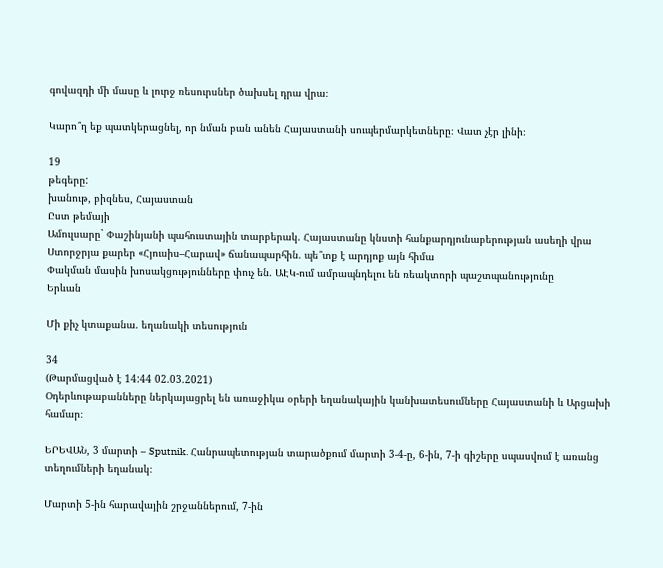գովազդի մի մասը և լուրջ ռեսուրսներ ծախսել դրա վրա։

Կարո՞ղ եք պատկերացնել, որ նման բան անեն Հայաստանի սուպերմարկետները։ Վատ չէր լինի։

19
թեգերը:
խանութ, բիզնես, Հայաստան
Ըստ թեմայի
Ամուլսարը` Փաշինյանի պահուստային տարբերակ. Հայաստանը կնստի հանքարդյունաբերության ասեղի վրա
Ստորջրյա քարեր «Հյուսիս–Հարավ» ճանապարհին. պե՞տք է արդյոք այն հիմա
Փակման մասին խոսակցությունները փուչ են. ԱԷԿ-ում ամրապնդելու են ռեակտորի պաշտպանությունը
Երևան

Մի քիչ կտաքանա. եղանակի տեսություն

34
(Թարմացված է 14:44 02.03.2021)
Օդերևութաբանները ներկայացրել են առաջիկա օրերի եղանակային կանխատեսումները Հայաստանի և Արցախի համար։

ԵՐԵՎԱՆ, 3 մարտի – Sputnik. Հանրապետության տարածքում մարտի 3-4-ը, 6-ին, 7-ի գիշերը սպասվում է առանց տեղումների եղանակ։

Մարտի 5-ին հարավային շրջաններում, 7-ին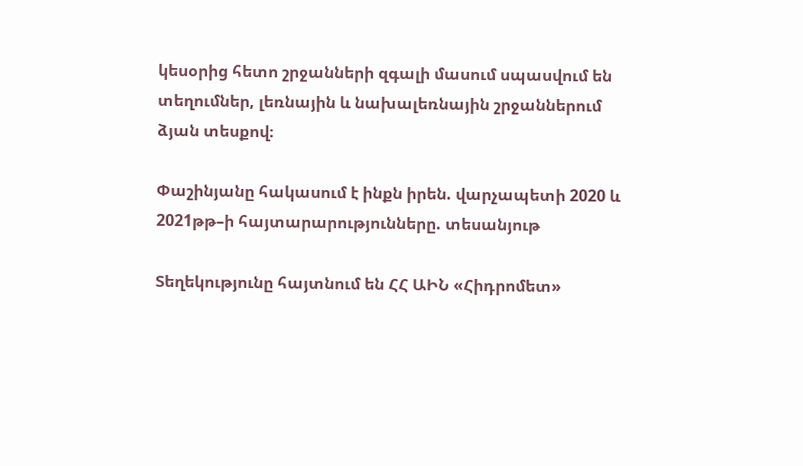կեսօրից հետո շրջանների զգալի մասում սպասվում են տեղումներ, լեռնային և նախալեռնային շրջաններում ձյան տեսքով։

Փաշինյանը հակասում է ինքն իրեն. վարչապետի 2020 և 2021թթ–ի հայտարարությունները. տեսանյութ

Տեղեկությունը հայտնում են ՀՀ ԱԻՆ «Հիդրոմետ»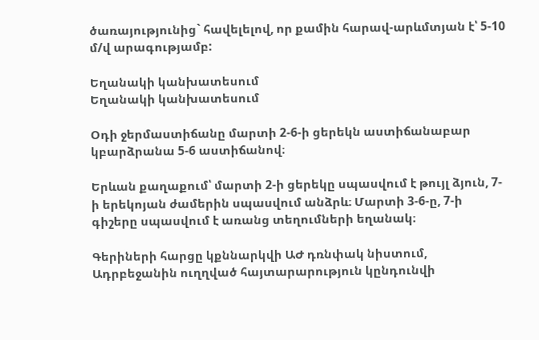ծառայությունից` հավելելով, որ քամին հարավ-արևմտյան է՝ 5-10 մ/վ արագությամբ:

Եղանակի կանխատեսում
Եղանակի կանխատեսում

Օդի ջերմաստիճանը մարտի 2-6-ի ցերեկն աստիճանաբար կբարձրանա 5-6 աստիճանով։

Երևան քաղաքում՝ մարտի 2-ի ցերեկը սպասվում է թույլ ձյուն, 7-ի երեկոյան ժամերին սպասվում անձրև։ Մարտի 3-6-ը, 7-ի գիշերը սպասվում է առանց տեղումների եղանակ։

Գերիների հարցը կքննարկվի ԱԺ դռնփակ նիստում, Ադրբեջանին ուղղված հայտարարություն կընդունվի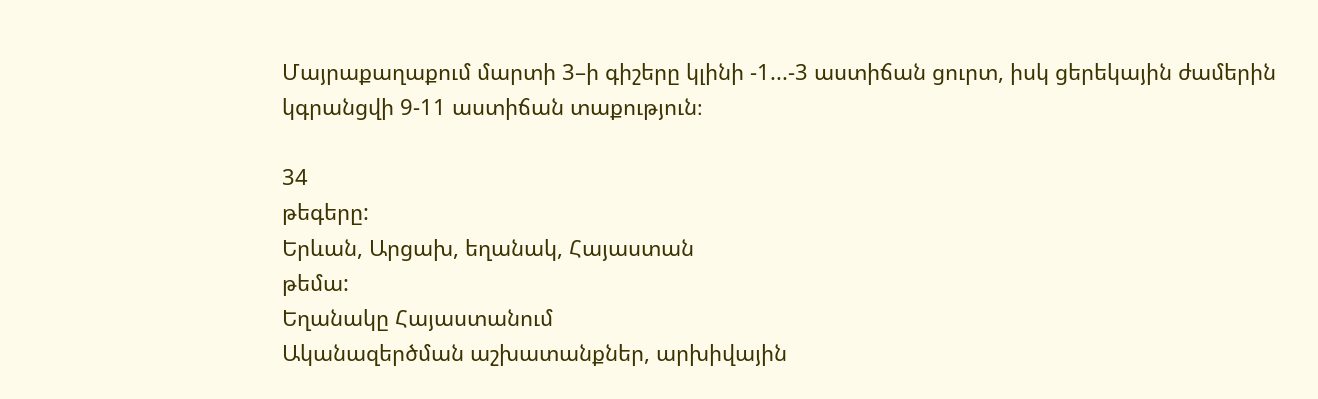Մայրաքաղաքում մարտի 3–ի գիշերը կլինի -1...-3 աստիճան ցուրտ, իսկ ցերեկային ժամերին կգրանցվի 9-11 աստիճան տաքություն։

34
թեգերը:
Երևան, Արցախ, եղանակ, Հայաստան
թեմա:
Եղանակը Հայաստանում
Ականազերծման աշխատանքներ, արխիվային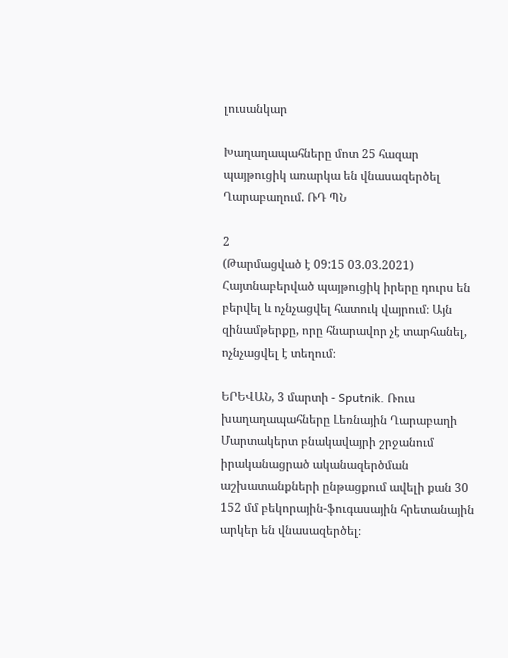լուսանկար

Խաղաղապահները մոտ 25 հազար պայթուցիկ առարկա են վնասազերծել Ղարաբաղում. ՌԴ ՊՆ

2
(Թարմացված է 09:15 03.03.2021)
Հայտնաբերված պայթուցիկ իրերը դուրս են բերվել և ոչնչացվել հատուկ վայրում։ Այն զինամթերքը, որը հնարավոր չէ տարհանել, ոչնչացվել է տեղում։

ԵՐԵՎԱՆ, 3 մարտի - Sputnik. Ռուս խաղաղապահները Լեռնային Ղարաբաղի Մարտակերտ բնակավայրի շրջանում իրականացրած ականազերծման աշխատանքների ընթացքում ավելի քան 30 152 մմ բեկորային-ֆուգասային հրետանային արկեր են վնասազերծել։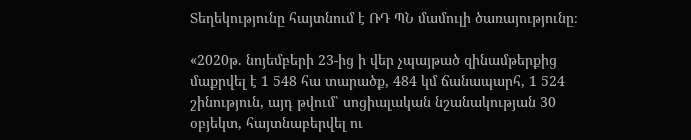Տեղեկությունը հայտնում է ՌԴ ՊՆ մամուլի ծառայությունը։

«2020թ. նոյեմբերի 23-ից ի վեր չպայթած զինամթերքից մաքրվել է 1 548 հա տարածք, 484 կմ ճանապարհ, 1 524 շինություն, այդ թվում՝ սոցիալական նշանակության 30 օբյեկտ, հայտնաբերվել ու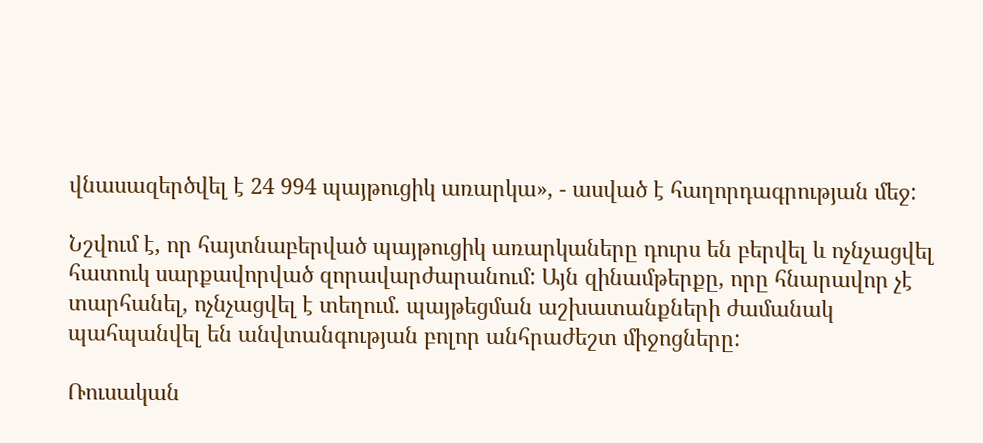վնասազերծվել է 24 994 պայթուցիկ առարկա», - ասված է հաղորդագրության մեջ:

Նշվում է, որ հայտնաբերված պայթուցիկ առարկաները դուրս են բերվել և ոչնչացվել հատուկ սարքավորված զորավարժարանում: Այն զինամթերքը, որը հնարավոր չէ տարհանել, ոչնչացվել է տեղում. պայթեցման աշխատանքների ժամանակ պահպանվել են անվտանգության բոլոր անհրաժեշտ միջոցները:

Ռուսական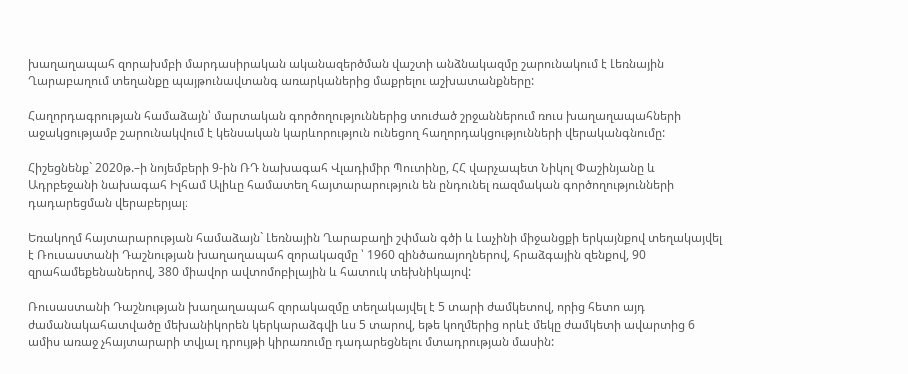խաղաղապահ զորախմբի մարդասիրական ականազերծման վաշտի անձնակազմը շարունակում է Լեռնային Ղարաբաղում տեղանքը պայթունավտանգ առարկաներից մաքրելու աշխատանքները:

Հաղորդագրության համաձայն՝ մարտական գործողություններից տուժած շրջաններում ռուս խաղաղապահների աջակցությամբ շարունակվում է կենսական կարևորություն ունեցող հաղորդակցությունների վերականգնումը:

Հիշեցնենք` 2020թ.–ի նոյեմբերի 9-ին ՌԴ նախագահ Վլադիմիր Պուտինը, ՀՀ վարչապետ Նիկոլ Փաշինյանը և Ադրբեջանի նախագահ Իլհամ Ալիևը համատեղ հայտարարություն են ընդունել ռազմական գործողությունների դադարեցման վերաբերյալ։

Եռակողմ հայտարարության համաձայն` Լեռնային Ղարաբաղի շփման գծի և Լաչինի միջանցքի երկայնքով տեղակայվել է Ռուսաստանի Դաշնության խաղաղապահ զորակազմը ՝ 1960 զինծառայողներով, հրաձգային զենքով, 90 զրահամեքենաներով, 380 միավոր ավտոմոբիլային և հատուկ տեխնիկայով:

Ռուսաստանի Դաշնության խաղաղապահ զորակազմը տեղակայվել է 5 տարի ժամկետով, որից հետո այդ ժամանակահատվածը մեխանիկորեն կերկարաձգվի ևս 5 տարով, եթե կողմերից որևէ մեկը ժամկետի ավարտից 6 ամիս առաջ չհայտարարի տվյալ դրույթի կիրառումը դադարեցնելու մտադրության մասին: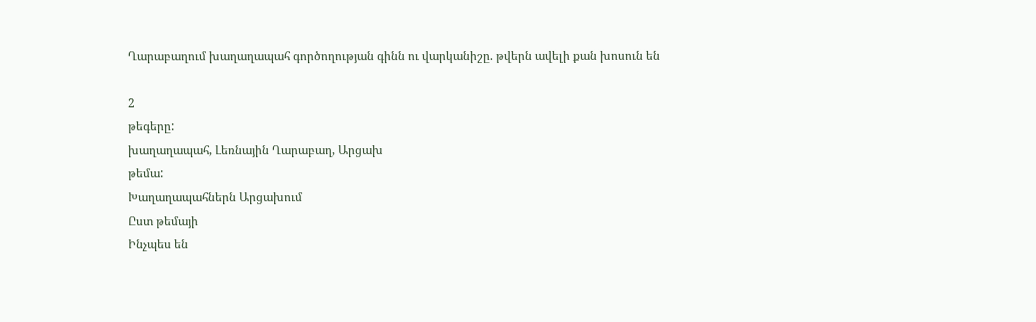Ղարաբաղում խաղաղապահ գործողության գինն ու վարկանիշը. թվերն ավելի քան խոսուն են

2
թեգերը:
խաղաղապահ, Լեռնային Ղարաբաղ, Արցախ
թեմա:
Խաղաղապահներն Արցախում
Ըստ թեմայի
Ինչպես են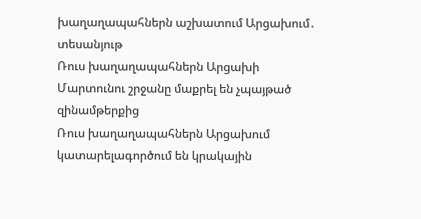խաղաղապահներն աշխատում Արցախում․ տեսանյութ
Ռուս խաղաղապահներն Արցախի Մարտունու շրջանը մաքրել են չպայթած զինամթերքից
Ռուս խաղաղապահներն Արցախում կատարելագործում են կրակային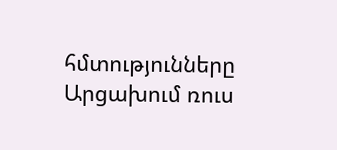հմտությունները
Արցախում ռուս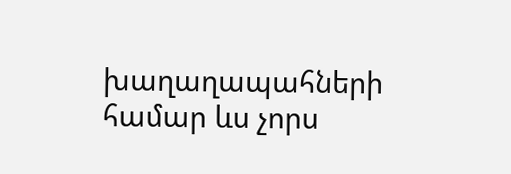խաղաղապահների համար ևս չորս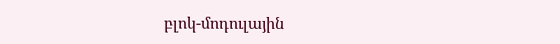բլոկ-մոդուլային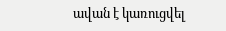ավան է կառուցվել